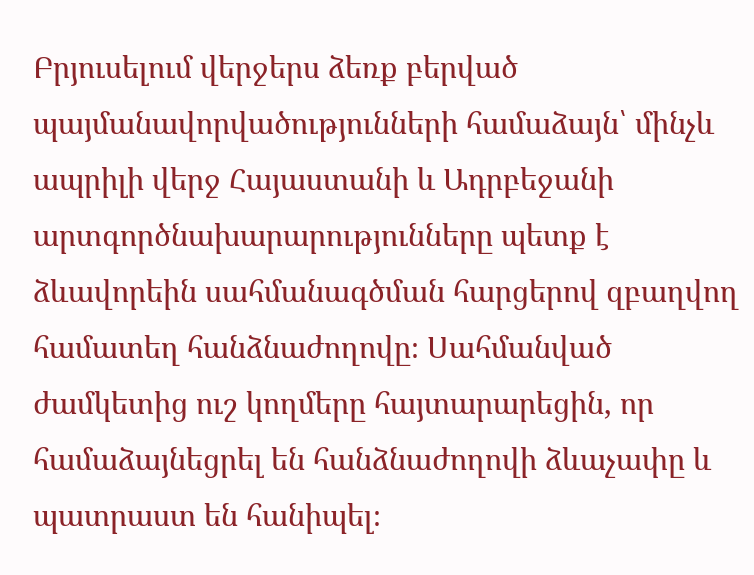Բրյուսելում վերջերս ձեռք բերված պայմանավորվածությունների համաձայն՝ մինչև ապրիլի վերջ Հայաստանի և Ադրբեջանի արտգործնախարարությունները պետք է ձևավորեին սահմանագծման հարցերով զբաղվող համատեղ հանձնաժողովը։ Սահմանված ժամկետից ուշ կողմերը հայտարարեցին, որ համաձայնեցրել են հանձնաժողովի ձևաչափը և պատրաստ են հանիպել։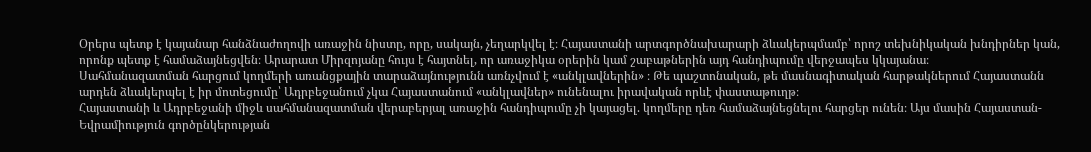Օրերս պետք է կայանար հանձնաժողովի առաջին նիստը, որը, սակայն, չեղարկվել է։ Հայաստանի արտգործնախարարի ձևակերպմամբ՝ որոշ տեխնիկական խնդիրներ կան, որոնք պետք է համաձայնեցվեն։ Արարատ Միրզոյանը հույս է հայտնել, որ առաջիկա օրերին կամ շաբաթներին այդ հանդիպումը վերջապես կկայանա։
Սահմանազատման հարցում կողմերի առանցքային տարաձայնությունն առնչվում է «անկլավներին» ։ Թե պաշտոնական, թե մասնագիտական հարթակներում Հայաստանն արդեն ձևակերպել է իր մոտեցումը՝ Ադրբեջանում չկա Հայաստանում «անկլավներ» ունենալու իրավական որևէ փաստաթուղթ։
Հայաստանի և Ադրբեջանի միջև սահմանազատման վերաբերյալ առաջին հանդիպումը չի կայացել. կողմերը դեռ համաձայնեցնելու հարցեր ունեն։ Այս մասին Հայաստան-Եվրամիություն գործընկերության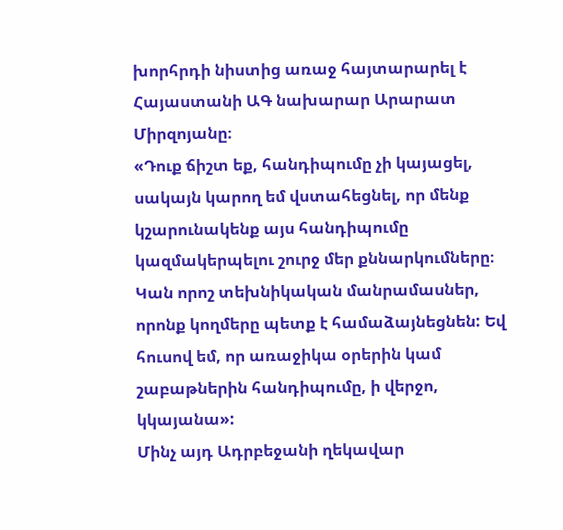խորհրդի նիստից առաջ հայտարարել է Հայաստանի ԱԳ նախարար Արարատ Միրզոյանը։
«Դուք ճիշտ եք, հանդիպումը չի կայացել, սակայն կարող եմ վստահեցնել, որ մենք կշարունակենք այս հանդիպումը կազմակերպելու շուրջ մեր քննարկումները։ Կան որոշ տեխնիկական մանրամասներ, որոնք կողմերը պետք է համաձայնեցնեն: Եվ հուսով եմ, որ առաջիկա օրերին կամ շաբաթներին հանդիպումը, ի վերջո, կկայանա»:
Մինչ այդ Ադրբեջանի ղեկավար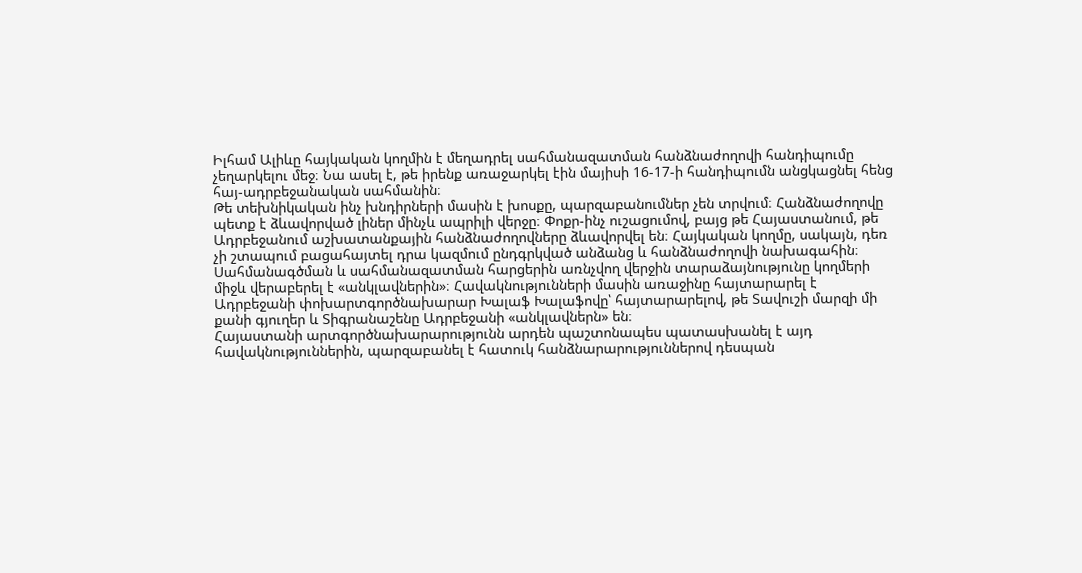Իլհամ Ալիևը հայկական կողմին է մեղադրել սահմանազատման հանձնաժողովի հանդիպումը չեղարկելու մեջ։ Նա ասել է, թե իրենք առաջարկել էին մայիսի 16-17-ի հանդիպումն անցկացնել հենց հայ-ադրբեջանական սահմանին։
Թե տեխնիկական ինչ խնդիրների մասին է խոսքը, պարզաբանումներ չեն տրվում։ Հանձնաժողովը պետք է ձևավորված լիներ մինչև ապրիլի վերջը։ Փոքր-ինչ ուշացումով, բայց թե Հայաստանում, թե Ադրբեջանում աշխատանքային հանձնաժողովները ձևավորվել են։ Հայկական կողմը, սակայն, դեռ չի շտապում բացահայտել դրա կազմում ընդգրկված անձանց և հանձնաժողովի նախագահին։
Սահմանագծման և սահմանազատման հարցերին առնչվող վերջին տարաձայնությունը կողմերի միջև վերաբերել է «անկլավներին»։ Հավակնությունների մասին առաջինը հայտարարել է Ադրբեջանի փոխարտգործնախարար Խալաֆ Խալաֆովը՝ հայտարարելով, թե Տավուշի մարզի մի քանի գյուղեր և Տիգրանաշենը Ադրբեջանի «անկլավներն» են։
Հայաստանի արտգործնախարարությունն արդեն պաշտոնապես պատասխանել է այդ հավակնություններին, պարզաբանել է հատուկ հանձնարարություններով դեսպան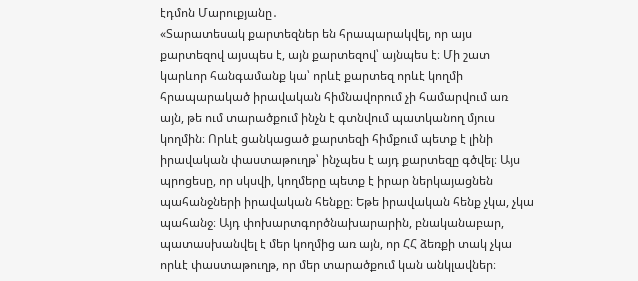էդմոն Մարուքյանը․
«Տարատեսակ քարտեզներ են հրապարակվել, որ այս քարտեզով այսպես է, այն քարտեզով՝ այնպես է։ Մի շատ կարևոր հանգամանք կա՝ որևէ քարտեզ որևէ կողմի հրապարակած իրավական հիմնավորում չի համարվում առ այն, թե ում տարածքում ինչն է գտնվում պատկանող մյուս կողմին։ Որևէ ցանկացած քարտեզի հիմքում պետք է լինի իրավական փաստաթուղթ՝ ինչպես է այդ քարտեզը գծվել։ Այս պրոցեսը, որ սկսվի, կողմերը պետք է իրար ներկայացնեն պահանջների իրավական հենքը։ Եթե իրավական հենք չկա, չկա պահանջ։ Այդ փոխարտգործնախարարին, բնականաբար, պատասխանվել է մեր կողմից առ այն, որ ՀՀ ձեռքի տակ չկա որևէ փաստաթուղթ, որ մեր տարածքում կան անկլավներ։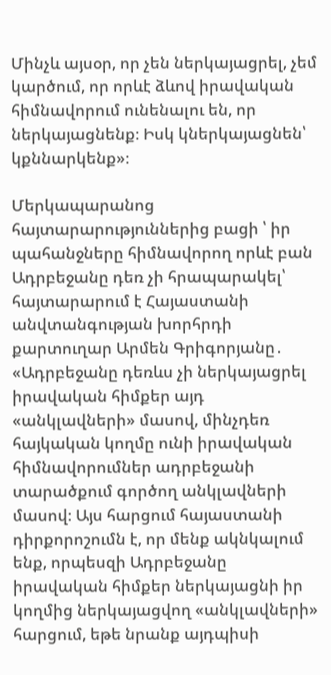Մինչև այսօր, որ չեն ներկայացրել, չեմ կարծում, որ որևէ ձևով իրավական հիմնավորում ունենալու են, որ ներկայացնենք։ Իսկ կներկայացնեն՝ կքննարկենք»։

Մերկապարանոց հայտարարություններից բացի ՝ իր պահանջները հիմնավորող որևէ բան
Ադրբեջանը դեռ չի հրապարակել՝ հայտարարում է Հայաստանի անվտանգության խորհրդի քարտուղար Արմեն Գրիգորյանը․
«Ադրբեջանը դեռևս չի ներկայացրել իրավական հիմքեր այդ «անկլավների» մասով, մինչդեռ հայկական կողմը ունի իրավական հիմնավորումներ ադրբեջանի տարածքում գործող անկլավների մասով։ Այս հարցում հայաստանի դիրքորոշումն է, որ մենք ակնկալում ենք, որպեսզի Ադրբեջանը իրավական հիմքեր ներկայացնի իր կողմից ներկայացվող «անկլավների» հարցում, եթե նրանք այդպիսի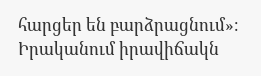հարցեր են բարձրացնում»։
Իրականում իրավիճակն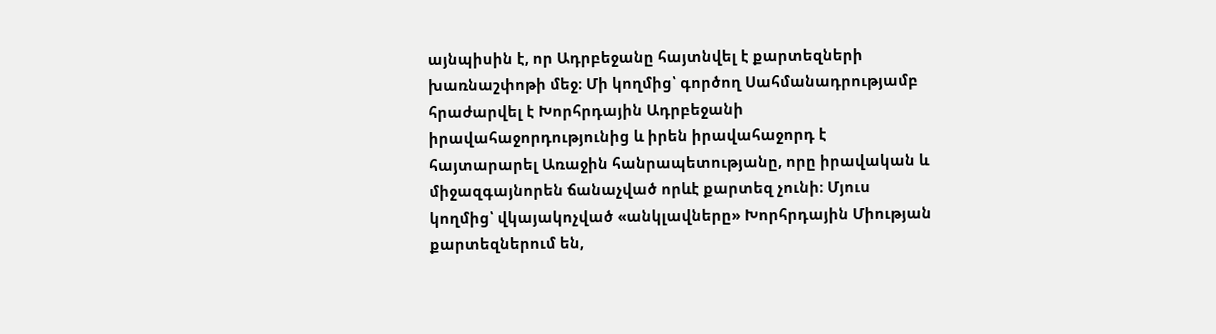այնպիսին է, որ Ադրբեջանը հայտնվել է քարտեզների խառնաշփոթի մեջ։ Մի կողմից՝ գործող Սահմանադրությամբ հրաժարվել է Խորհրդային Ադրբեջանի իրավահաջորդությունից և իրեն իրավահաջորդ է հայտարարել Առաջին հանրապետությանը, որը իրավական և միջազգայնորեն ճանաչված որևէ քարտեզ չունի։ Մյուս կողմից՝ վկայակոչված «անկլավները» Խորհրդային Միության քարտեզներում են,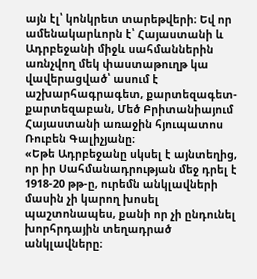այն էլ՝ կոնկրետ տարեթվերի։ Եվ որ ամենակարևորն է՝ Հայաստանի և Ադրբեջանի միջև սահմաններին առնչվող մեկ փաստաթուղթ կա վավերացված՝ ասում է աշխարհագրագետ, քարտեզագետ-քարտեզաբան, Մեծ Բրիտանիայում Հայաստանի առաջին հյուպատոս Ռուբեն Գալիչյանը։
«Եթե Ադրբեջանը սկսել է այնտեղից, որ իր Սահմանադրության մեջ դրել է 1918-20 թթ-ը, ուրեմն անկլավների մասին չի կարող խոսել պաշտոնապես, քանի որ չի ընդունել խորհրդային տեղադրած անկլավները։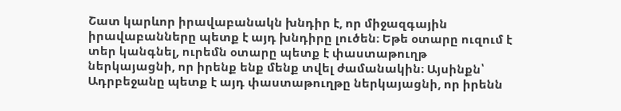Շատ կարևոր իրավաբանակն խնդիր է, որ միջազգային իրավաբանները պետք է այդ խնդիրը լուծեն։ Եթե օտարը ուզում է տեր կանգնել, ուրեմն օտարը պետք է փաստաթուղթ ներկայացնի, որ իրենք ենք մենք տվել ժամանակին։ Այսինքն՝ Ադրբեջանը պետք է այդ փաստաթուղթը ներկայացնի, որ իրենն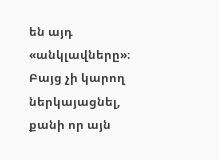են այդ «անկլավները»։ Բայց չի կարող ներկայացնել, քանի որ այն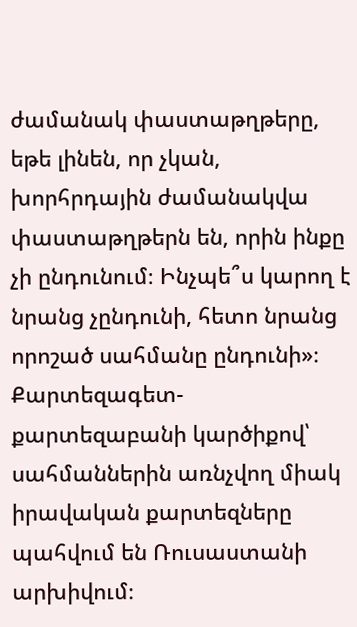ժամանակ փաստաթղթերը, եթե լինեն, որ չկան, խորհրդային ժամանակվա փաստաթղթերն են, որին ինքը չի ընդունում։ Ինչպե՞ս կարող է նրանց չընդունի, հետո նրանց որոշած սահմանը ընդունի»։
Քարտեզագետ-քարտեզաբանի կարծիքով՝ սահմաններին առնչվող միակ իրավական քարտեզները պահվում են Ռուսաստանի արխիվում։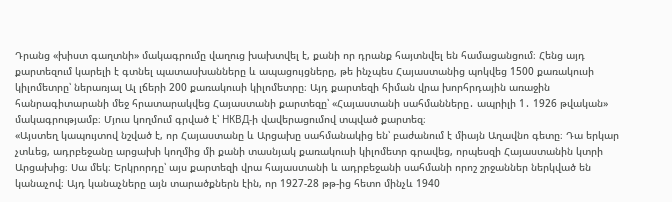Դրանց «խիստ գաղտնի» մակագրումը վաղուց խախտվել է, քանի որ դրանք հայտնվել են համացանցում։ Հենց այդ քարտեզում կարելի է գտնել պատասխանները և ապացույցները, թե ինչպես Հայաստանից պոկվեց 1500 քառակուսի կիլոմետրը՝ ներառյալ Ալ լճերի 200 քառակուսի կիլոմետրը։ Այդ քարտեզի հիման վրա խորհրդային առաջին հանրագիտարանի մեջ հրատարակվեց Հայաստանի քարտեզը՝ «Հայաստանի սահմանները․ ապրիլի 1․ 1926 թվական» մակագրությամբ։ Մյուս կողմում գրված է՝ НКВД-ի վավերացումով տպված քարտեզ։
«Այստեղ կապույտով նշված է, որ Հայաստանը և Արցախը սահմանակից են՝ բաժանում է միայն Աղավնո գետը։ Դա երկար չտևեց, ադրբեջանը արցախի կողմից մի քանի տասնյակ քառակուսի կիլոմետր գրավեց, որպեսզի Հայաստանին կտրի Արցախից։ Սա մեկ։ Երկրորդը՝ այս քարտեզի վրա հայաստանի և ադրբեջանի սահմանի որոշ շրջաններ ներկված են կանաչով։ Այդ կանաչները այն տարածքներն էին, որ 1927-28 թթ-ից հետո մինչև 1940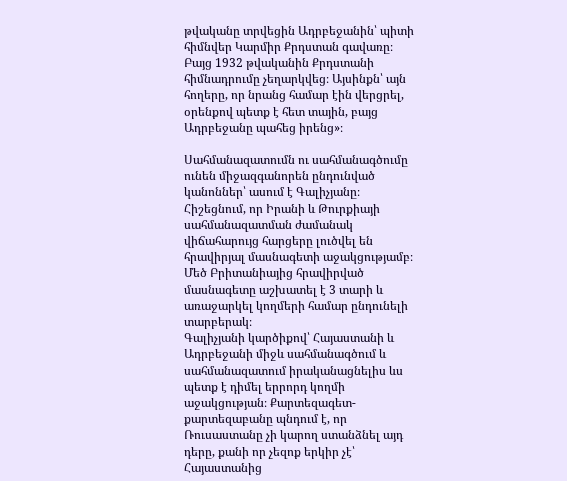թվականը տրվեցին Ադրբեջանին՝ պիտի հիմնվեր Կարմիր Քրդստան գավառը։ Բայց 1932 թվականին Քրդստանի հիմնադրումը չեղարկվեց։ Այսինքն՝ այն հողերը, որ նրանց համար էին վերցրել, օրենքով պետք է հետ տային, բայց Ադրբեջանը պահեց իրենց»։

Սահմանազատումն ու սահմանագծումը ունեն միջազգանորեն ընդունված կանոններ՝ ասում է Գալիչյանը։ Հիշեցնում, որ Իրանի և Թուրքիայի սահմանազատման ժամանակ վիճահարույց հարցերը լուծվել են հրավիրյալ մասնագետի աջակցությամբ։ Մեծ Բրիտանիայից հրավիրված մասնագետը աշխատել է 3 տարի և առաջարկել կողմերի համար ընդունելի տարբերակ։
Գալիչյանի կարծիքով՝ Հայաստանի և Ադրբեջանի միջև սահմանագծում և սահմանազատում իրականացնելիս ևս պետք է դիմել երրորդ կողմի աջակցության։ Քարտեզագետ-քարտեզաբանը պնդում է, որ Ռուսաստանը չի կարող ստանձնել այդ դերը, քանի որ չեզոք երկիր չէ՝ Հայաստանից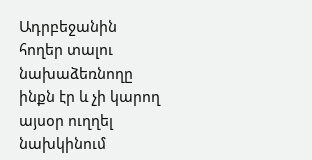Ադրբեջանին հողեր տալու նախաձեռնողը ինքն էր և չի կարող այսօր ուղղել նախկինում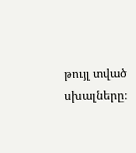թույլ տված սխալները։